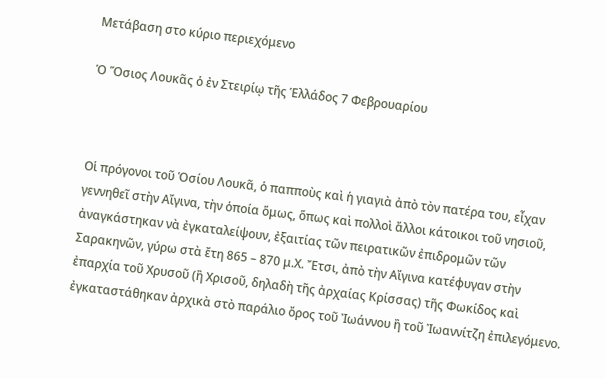Μετάβαση στο κύριο περιεχόμενο

Ὁ Ὅσιος Λουκᾶς ὁ ἐν Στειρίῳ τῆς Ἑλλάδος 7 Φεβρουαρίου



Οἱ πρόγονοι τοῦ Ὁσίου Λουκᾶ, ὁ παπποὺς καὶ ἡ γιαγιὰ ἀπὸ τὸν πατέρα του, εἶχαν γεννηθεῖ στὴν Αἴγινα, τὴν ὁποία ὅμως, ὅπως καὶ πολλοὶ ἄλλοι κάτοικοι τοῦ νησιοῦ, ἀναγκάστηκαν νὰ ἐγκαταλείψουν, ἐξαιτίας τῶν πειρατικῶν ἐπιδρομῶν τῶν Σαρακηνῶν, γύρω στὰ ἔτη 865 – 870 μ.Χ. Ἔτσι, ἀπὸ τὴν Αἴγινα κατέφυγαν στὴν ἐπαρχία τοῦ Χρυσοῦ (ἢ Χρισοῦ, δηλαδὴ τῆς ἀρχαίας Κρίσσας) τῆς Φωκίδος καὶ ἐγκαταστάθηκαν ἀρχικὰ στὸ παράλιο ὄρος τοῦ Ἰωάννου ἢ τοῦ Ἰωαννίτζη ἐπιλεγόμενο.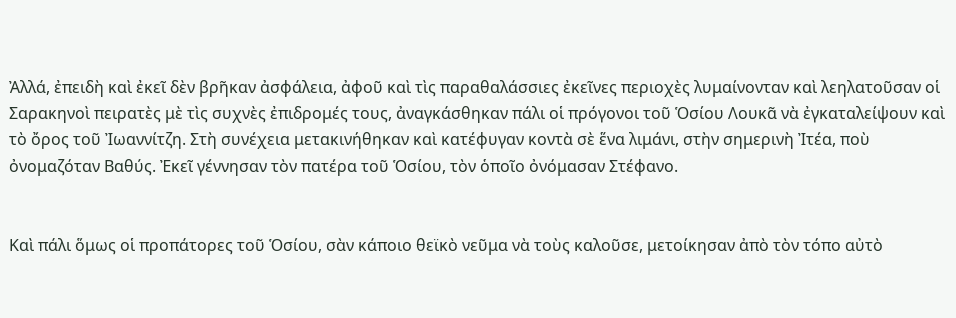Ἀλλά, ἐπειδὴ καὶ ἐκεῖ δὲν βρῆκαν ἀσφάλεια, ἀφοῦ καὶ τὶς παραθαλάσσιες ἐκεῖνες περιοχὲς λυμαίνονταν καὶ λεηλατοῦσαν οἱ Σαρακηνοὶ πειρατὲς μὲ τὶς συχνὲς ἐπιδρομές τους, ἀναγκάσθηκαν πάλι οἱ πρόγονοι τοῦ Ὁσίου Λουκᾶ νὰ ἐγκαταλείψουν καὶ τὸ ὄρος τοῦ Ἰωαννίτζη. Στὴ συνέχεια μετακινήθηκαν καὶ κατέφυγαν κοντὰ σὲ ἕνα λιμάνι, στὴν σημερινὴ Ἰτέα, ποὺ ὀνομαζόταν Βαθύς. Ἐκεῖ γέννησαν τὸν πατέρα τοῦ Ὁσίου, τὸν ὁποῖο ὀνόμασαν Στέφανο.


Καὶ πάλι ὅμως οἱ προπάτορες τοῦ Ὁσίου, σὰν κάποιο θεϊκὸ νεῦμα νὰ τοὺς καλοῦσε, μετοίκησαν ἀπὸ τὸν τόπο αὐτὸ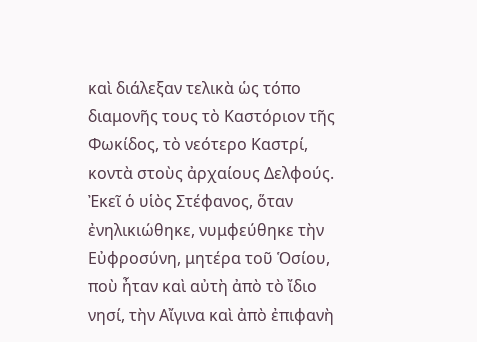καὶ διάλεξαν τελικὰ ὡς τόπο διαμονῆς τους τὸ Καστόριον τῆς Φωκίδος, τὸ νεότερο Καστρί, κοντὰ στοὺς ἀρχαίους Δελφούς. Ἐκεῖ ὁ υἱὸς Στέφανος, ὅταν ἐνηλικιώθηκε, νυμφεύθηκε τὴν Εὐφροσύνη, μητέρα τοῦ Ὁσίου, ποὺ ἦταν καὶ αὐτὴ ἀπὸ τὸ ἴδιο νησί, τὴν Αἴγινα καὶ ἀπὸ ἐπιφανὴ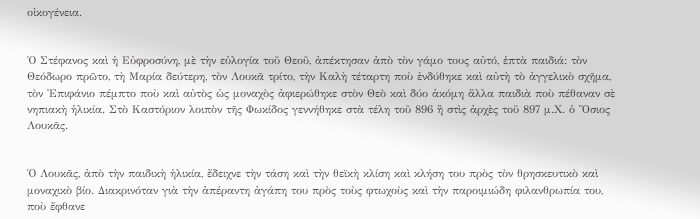οἰκογένεια.


Ὁ Στέφανος καὶ ἡ Εὐφροσύνη, μὲ τὴν εὐλογία τοῦ Θεοῦ, ἀπέκτησαν ἀπὸ τὸν γάμο τους αὐτό, ἑπτὰ παιδιά: τὸν Θεόδωρο πρῶτο, τὴ Μαρία δεύτερη, τὸν Λουκᾶ τρίτο, τὴν Καλὴ τέταρτη ποὺ ἐνδύθηκε καὶ αὐτὴ τὸ ἀγγελικὸ σχῆμα, τὸν Ἐπιφάνιο πέμπτο ποὺ καὶ αὐτὸς ὡς μοναχὸς ἀφιερώθηκε στὸν Θεὸ καὶ δύο ἀκόμη ἄλλα παιδιὰ ποὺ πέθαναν σὲ νηπιακὴ ἡλικία. Στὸ Καστόριον λοιπὸν τῆς Φωκίδος γεννήθηκε στὰ τέλη τοῦ 896 ἢ στὶς ἀρχὲς τοῦ 897 μ.Χ. ὁ Ὅσιος Λουκᾶς.


Ὁ Λουκᾶς, ἀπὸ τὴν παιδικὴ ἡλικία, ἔδειχνε τὴν τάση καὶ τὴν θεϊκὴ κλίση καὶ κλήση του πρὸς τὸν θρησκευτικὸ καὶ μοναχικὸ βίο. Διακρινόταν γιὰ τὴν ἀπέραντη ἀγάπη του πρὸς τοὺς φτωχοὺς καὶ τὴν παροιμιώδη φιλανθρωπία του, ποὺ ἔφθανε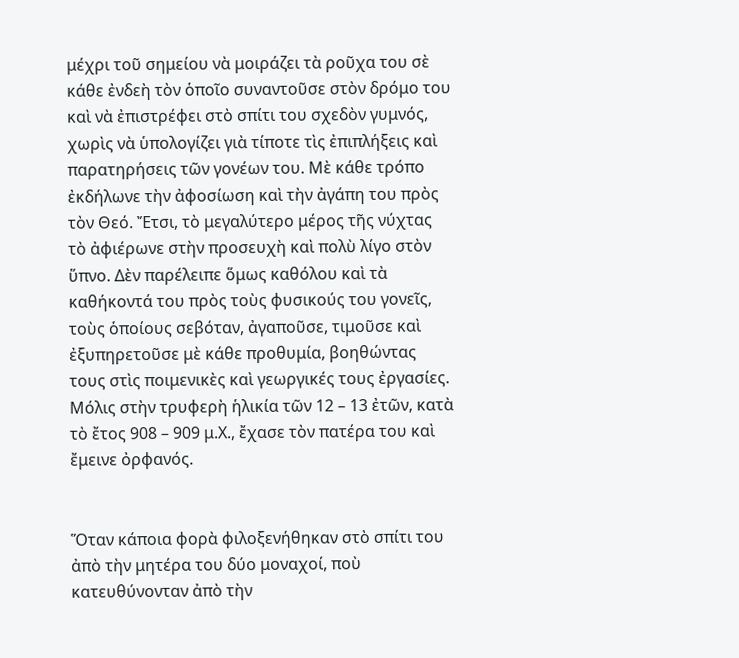μέχρι τοῦ σημείου νὰ μοιράζει τὰ ροῦχα του σὲ κάθε ἐνδεὴ τὸν ὁποῖο συναντοῦσε στὸν δρόμο του καὶ νὰ ἐπιστρέφει στὸ σπίτι του σχεδὸν γυμνός, χωρὶς νὰ ὑπολογίζει γιὰ τίποτε τὶς ἐπιπλήξεις καὶ παρατηρήσεις τῶν γονέων του. Μὲ κάθε τρόπο ἐκδήλωνε τὴν ἀφοσίωση καὶ τὴν ἀγάπη του πρὸς τὸν Θεό. Ἔτσι, τὸ μεγαλύτερο μέρος τῆς νύχτας τὸ ἀφιέρωνε στὴν προσευχὴ καὶ πολὺ λίγο στὸν ὕπνο. Δὲν παρέλειπε ὅμως καθόλου καὶ τὰ καθήκοντά του πρὸς τοὺς φυσικούς του γονεῖς, τοὺς ὁποίους σεβόταν, ἀγαποῦσε, τιμοῦσε καὶ ἐξυπηρετοῦσε μὲ κάθε προθυμία, βοηθώντας τους στὶς ποιμενικὲς καὶ γεωργικές τους ἐργασίες. Μόλις στὴν τρυφερὴ ἡλικία τῶν 12 – 13 ἐτῶν, κατὰ τὸ ἔτος 908 – 909 μ.Χ., ἔχασε τὸν πατέρα του καὶ ἔμεινε ὀρφανός.


Ὅταν κάποια φορὰ φιλοξενήθηκαν στὸ σπίτι του ἀπὸ τὴν μητέρα του δύο μοναχοί, ποὺ κατευθύνονταν ἀπὸ τὴν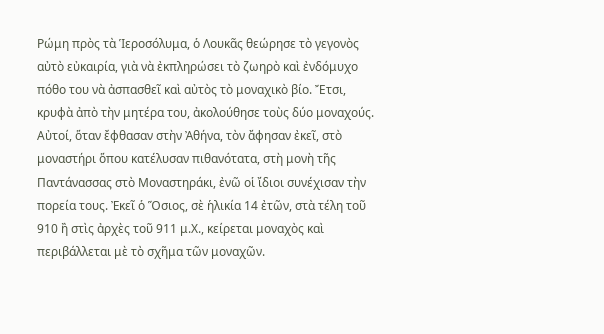Ρώμη πρὸς τὰ Ἱεροσόλυμα, ὁ Λουκᾶς θεώρησε τὸ γεγονὸς αὐτὸ εὐκαιρία, γιὰ νὰ ἐκπληρώσει τὸ ζωηρὸ καὶ ἐνδόμυχο πόθο του νὰ ἀσπασθεῖ καὶ αὐτὸς τὸ μοναχικὸ βίο. Ἔτσι, κρυφὰ ἀπὸ τὴν μητέρα του, ἀκολούθησε τοὺς δύο μοναχούς. Αὐτοί, ὅταν ἔφθασαν στὴν Ἀθήνα, τὸν ἄφησαν ἐκεῖ, στὸ μοναστήρι ὅπου κατέλυσαν πιθανότατα, στὴ μονὴ τῆς Παντάνασσας στὸ Μοναστηράκι, ἐνῶ οἱ ἴδιοι συνέχισαν τὴν πορεία τους. Ἐκεῖ ὁ Ὅσιος, σὲ ἡλικία 14 ἐτῶν, στὰ τέλη τοῦ 910 ἢ στὶς ἀρχὲς τοῦ 911 μ.Χ., κείρεται μοναχὸς καὶ περιβάλλεται μὲ τὸ σχῆμα τῶν μοναχῶν.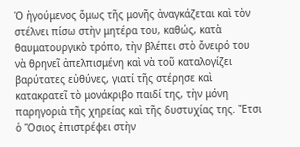Ὁ ἡγούμενος ὅμως τῆς μονῆς ἀναγκάζεται καὶ τὸν στέλνει πίσω στὴν μητέρα του, καθώς, κατὰ θαυματουργικὸ τρόπο, τὴν βλέπει στὸ ὄνειρό του νὰ θρηνεῖ ἀπελπισμένη καὶ νὰ τοῦ καταλογίζει βαρύτατες εὐθύνες, γιατί τῆς στέρησε καὶ κατακρατεῖ τὸ μονάκριβο παιδί της, τὴν μόνη παρηγοριὰ τῆς χηρείας καὶ τῆς δυστυχίας της. Ἔτσι ὁ Ὅσιος ἐπιστρέφει στὴν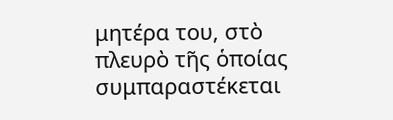μητέρα του, στὸ πλευρὸ τῆς ὁποίας συμπαραστέκεται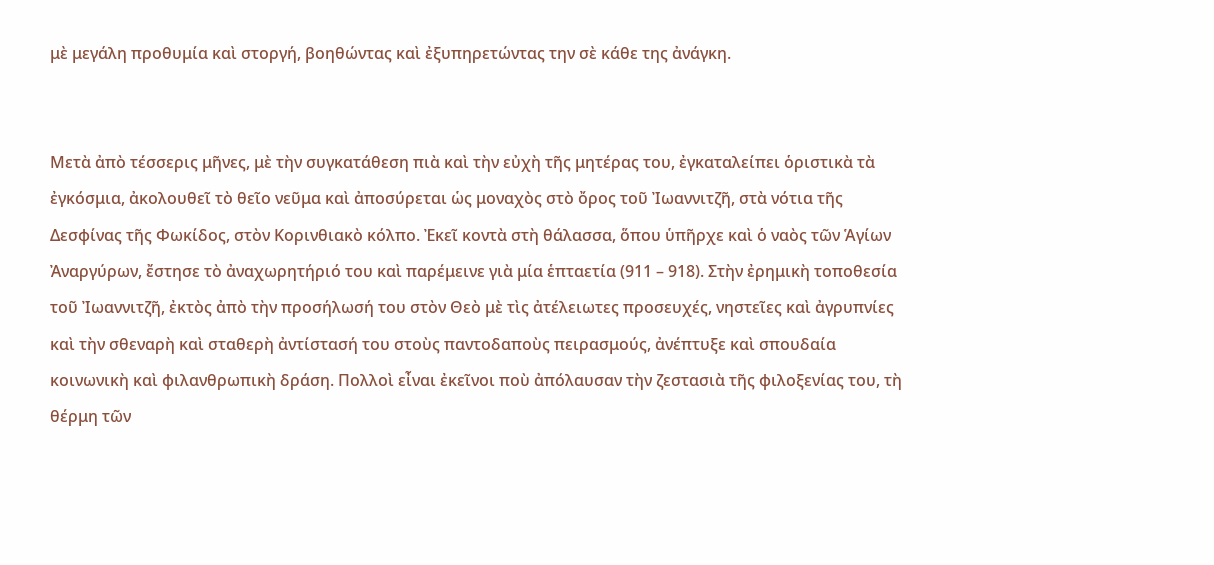μὲ μεγάλη προθυμία καὶ στοργή, βοηθώντας καὶ ἐξυπηρετώντας την σὲ κάθε της ἀνάγκη.


Μετὰ ἀπὸ τέσσερις μῆνες, μὲ τὴν συγκατάθεση πιὰ καὶ τὴν εὐχὴ τῆς μητέρας του, ἐγκαταλείπει ὁριστικὰ τὰ ἐγκόσμια, ἀκολουθεῖ τὸ θεῖο νεῦμα καὶ ἀποσύρεται ὡς μοναχὸς στὸ ὄρος τοῦ Ἰωαννιτζῆ, στὰ νότια τῆς Δεσφίνας τῆς Φωκίδος, στὸν Κορινθιακὸ κόλπο. Ἐκεῖ κοντὰ στὴ θάλασσα, ὅπου ὑπῆρχε καὶ ὁ ναὸς τῶν Ἁγίων Ἀναργύρων, ἔστησε τὸ ἀναχωρητήριό του καὶ παρέμεινε γιὰ μία ἑπταετία (911 – 918). Στὴν ἐρημικὴ τοποθεσία τοῦ Ἰωαννιτζῆ, ἐκτὸς ἀπὸ τὴν προσήλωσή του στὸν Θεὸ μὲ τὶς ἀτέλειωτες προσευχές, νηστεῖες καὶ ἀγρυπνίες καὶ τὴν σθεναρὴ καὶ σταθερὴ ἀντίστασή του στοὺς παντοδαποὺς πειρασμούς, ἀνέπτυξε καὶ σπουδαία κοινωνικὴ καὶ φιλανθρωπικὴ δράση. Πολλοὶ εἶναι ἐκεῖνοι ποὺ ἀπόλαυσαν τὴν ζεστασιὰ τῆς φιλοξενίας του, τὴ θέρμη τῶν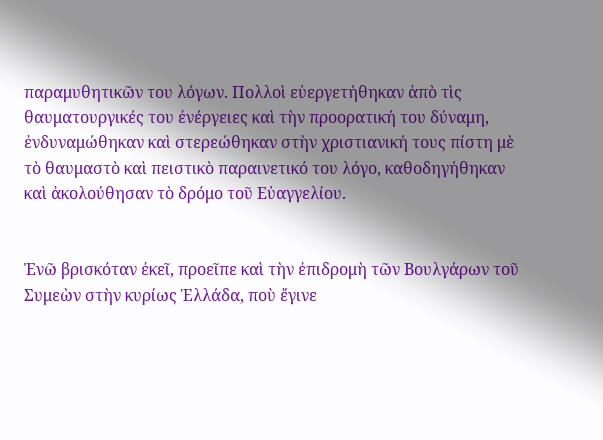παραμυθητικῶν του λόγων. Πολλοὶ εὐεργετήθηκαν ἀπὸ τὶς θαυματουργικές του ἐνέργειες καὶ τὴν προορατική του δύναμη, ἐνδυναμώθηκαν καὶ στερεώθηκαν στὴν χριστιανική τους πίστη μὲ τὸ θαυμαστὸ καὶ πειστικὸ παραινετικό του λόγο, καθοδηγήθηκαν καὶ ἀκολούθησαν τὸ δρόμο τοῦ Εὐαγγελίου.


Ἐνῶ βρισκόταν ἐκεῖ, προεῖπε καὶ τὴν ἐπιδρομὴ τῶν Βουλγάρων τοῦ Συμεὼν στὴν κυρίως Ἑλλάδα, ποὺ ἔγινε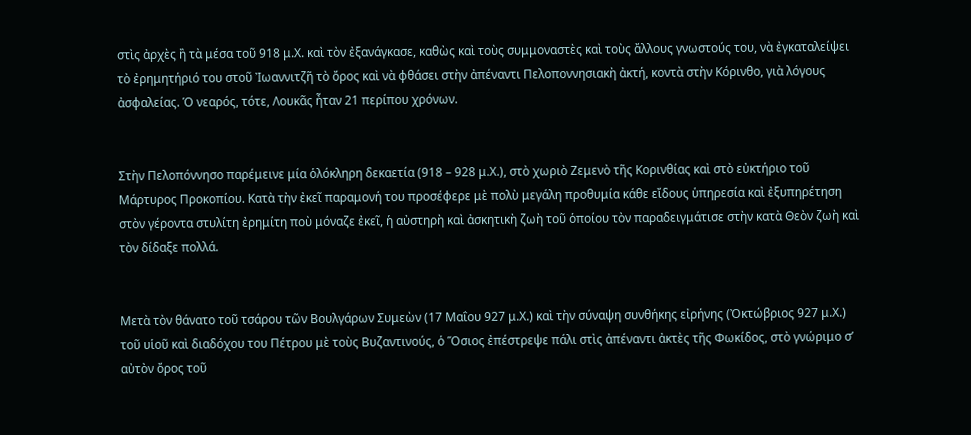στὶς ἀρχὲς ἢ τὰ μέσα τοῦ 918 μ.Χ. καὶ τὸν ἐξανάγκασε, καθὼς καὶ τοὺς συμμοναστὲς καὶ τοὺς ἄλλους γνωστούς του, νὰ ἐγκαταλείψει τὸ ἐρημητήριό του στοῦ Ἰωαννιτζῆ τὸ ὄρος καὶ νὰ φθάσει στὴν ἀπέναντι Πελοποννησιακὴ ἀκτή, κοντὰ στὴν Κόρινθο, γιὰ λόγους ἀσφαλείας. Ὁ νεαρός, τότε, Λουκᾶς ἦταν 21 περίπου χρόνων.


Στὴν Πελοπόννησο παρέμεινε μία ὁλόκληρη δεκαετία (918 – 928 μ.Χ.), στὸ χωριὸ Ζεμενὸ τῆς Κορινθίας καὶ στὸ εὐκτήριο τοῦ Μάρτυρος Προκοπίου. Κατὰ τὴν ἐκεῖ παραμονή του προσέφερε μὲ πολὺ μεγάλη προθυμία κάθε εἴδους ὑπηρεσία καὶ ἐξυπηρέτηση στὸν γέροντα στυλίτη ἐρημίτη ποὺ μόναζε ἐκεῖ, ἡ αὐστηρὴ καὶ ἀσκητικὴ ζωὴ τοῦ ὁποίου τὸν παραδειγμάτισε στὴν κατὰ Θεὸν ζωὴ καὶ τὸν δίδαξε πολλά.


Μετὰ τὸν θάνατο τοῦ τσάρου τῶν Βουλγάρων Συμεὼν (17 Μαΐου 927 μ.Χ.) καὶ τὴν σύναψη συνθήκης εἰρήνης (Ὀκτώβριος 927 μ.Χ.) τοῦ υἱοῦ καὶ διαδόχου του Πέτρου μὲ τοὺς Βυζαντινούς, ὁ Ὅσιος ἐπέστρεψε πάλι στὶς ἀπέναντι ἀκτὲς τῆς Φωκίδος, στὸ γνώριμο σ’ αὐτὸν ὄρος τοῦ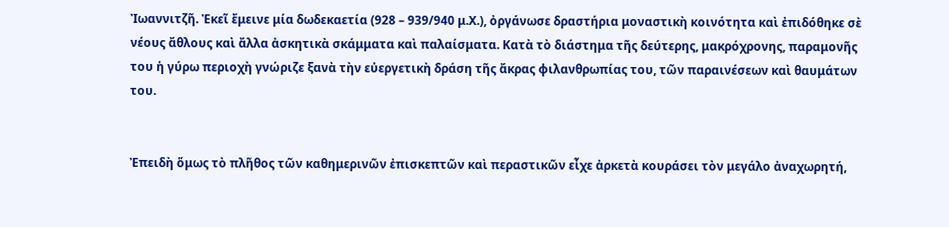Ἰωαννιτζῆ. Ἐκεῖ ἔμεινε μία δωδεκαετία (928 – 939/940 μ.Χ.), ὀργάνωσε δραστήρια μοναστικὴ κοινότητα καὶ ἐπιδόθηκε σὲ νέους ἄθλους καὶ ἄλλα ἀσκητικὰ σκάμματα καὶ παλαίσματα. Κατὰ τὸ διάστημα τῆς δεύτερης, μακρόχρονης, παραμονῆς του ἡ γύρω περιοχὴ γνώριζε ξανὰ τὴν εὐεργετικὴ δράση τῆς ἄκρας φιλανθρωπίας του, τῶν παραινέσεων καὶ θαυμάτων του.


Ἐπειδὴ ὅμως τὸ πλῆθος τῶν καθημερινῶν ἐπισκεπτῶν καὶ περαστικῶν εἶχε ἀρκετὰ κουράσει τὸν μεγάλο ἀναχωρητή,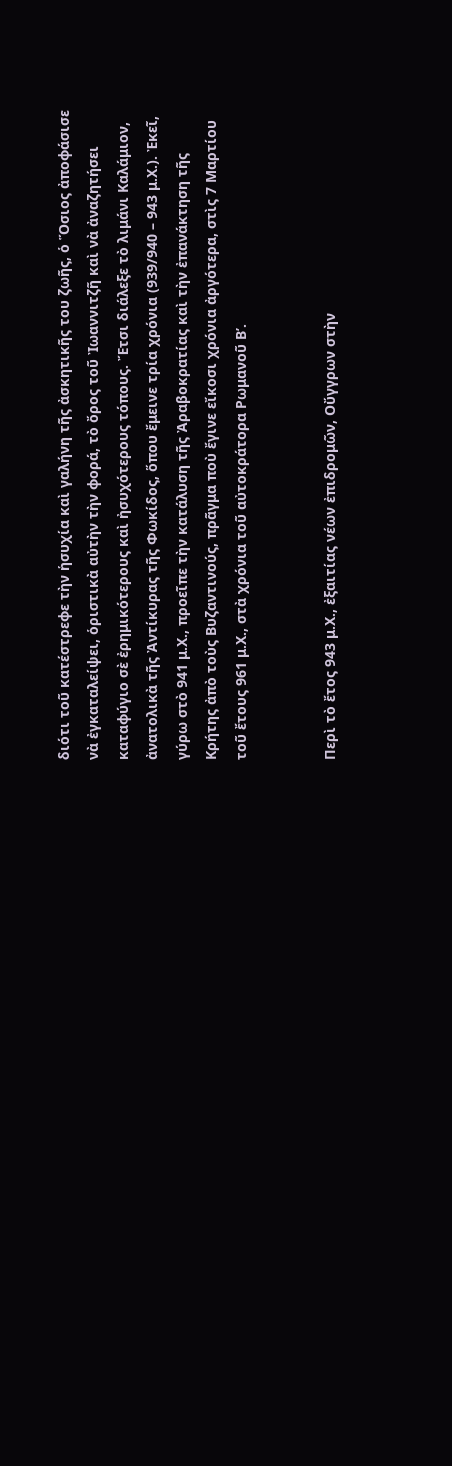διότι τοῦ κατέστρεφε τὴν ἡσυχία καὶ γαλήνη τῆς ἀσκητικῆς του ζωῆς, ὁ Ὅσιος ἀποφάσισε νὰ ἐγκαταλείψει, ὁριστικὰ αὐτὴν τὴν φορά, τὸ ὄρος τοῦ Ἰωαννιτζῆ καὶ νὰ ἀναζητήσει καταφύγιο σὲ ἐρημικότερους καὶ ἠσυχότερους τόπους. Ἔτσι διάλεξε τὸ λιμάνι Καλάμιον, ἀνατολικὰ τῆς Ἀντίκυρας τῆς Φωκίδος, ὅπου ἔμεινε τρία χρόνια (939/940 – 943 μ.Χ.). Ἐκεῖ, γύρω στὸ 941 μ.Χ., προεῖπε τὴν κατάλυση τῆς Ἀραβοκρατίας καὶ τὴν ἐπανάκτηση τῆς Κρήτης ἀπὸ τοὺς Βυζαντινούς, πρᾶγμα ποὺ ἔγινε εἴκοσι χρόνια ἀργότερα, στὶς 7 Μαρτίου τοῦ ἔτους 961 μ.Χ., στὰ χρόνια τοῦ αὐτοκράτορα Ρωμανοῦ Β’.


Περὶ τὸ ἔτος 943 μ.Χ., ἐξαιτίας νέων ἐπιδρομῶν, Οὔγγρων στὴν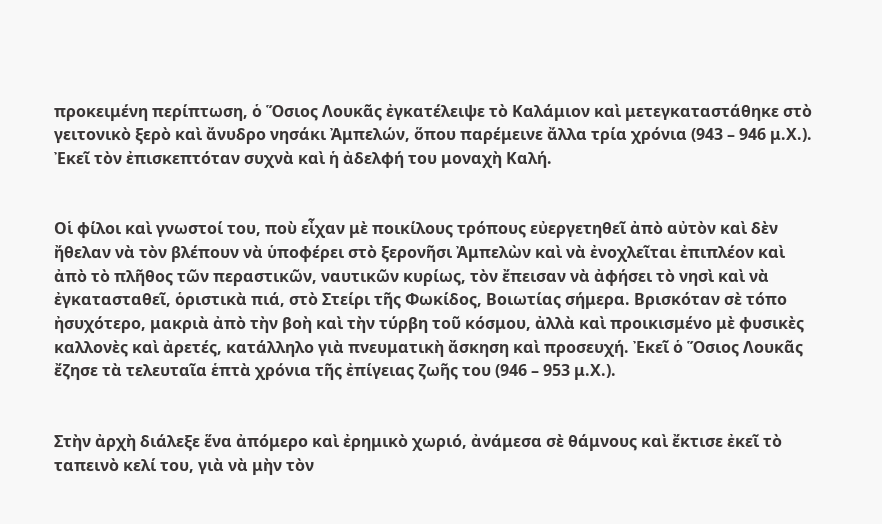προκειμένη περίπτωση, ὁ Ὅσιος Λουκᾶς ἐγκατέλειψε τὸ Καλάμιον καὶ μετεγκαταστάθηκε στὸ γειτονικὸ ξερὸ καὶ ἄνυδρο νησάκι Ἀμπελών, ὅπου παρέμεινε ἄλλα τρία χρόνια (943 – 946 μ.Χ.). Ἐκεῖ τὸν ἐπισκεπτόταν συχνὰ καὶ ἡ ἀδελφή του μοναχὴ Καλή.


Οἱ φίλοι καὶ γνωστοί του, ποὺ εἶχαν μὲ ποικίλους τρόπους εὐεργετηθεῖ ἀπὸ αὐτὸν καὶ δὲν ἤθελαν νὰ τὸν βλέπουν νὰ ὑποφέρει στὸ ξερονῆσι Ἀμπελὼν καὶ νὰ ἐνοχλεῖται ἐπιπλέον καὶ ἀπὸ τὸ πλῆθος τῶν περαστικῶν, ναυτικῶν κυρίως, τὸν ἔπεισαν νὰ ἀφήσει τὸ νησὶ καὶ νὰ ἐγκατασταθεῖ, ὁριστικὰ πιά, στὸ Στείρι τῆς Φωκίδος, Βοιωτίας σήμερα. Βρισκόταν σὲ τόπο ἠσυχότερο, μακριὰ ἀπὸ τὴν βοὴ καὶ τὴν τύρβη τοῦ κόσμου, ἀλλὰ καὶ προικισμένο μὲ φυσικὲς καλλονὲς καὶ ἀρετές, κατάλληλο γιὰ πνευματικὴ ἄσκηση καὶ προσευχή. Ἐκεῖ ὁ Ὅσιος Λουκᾶς ἔζησε τὰ τελευταῖα ἑπτὰ χρόνια τῆς ἐπίγειας ζωῆς του (946 – 953 μ.Χ.).


Στὴν ἀρχὴ διάλεξε ἕνα ἀπόμερο καὶ ἐρημικὸ χωριό, ἀνάμεσα σὲ θάμνους καὶ ἔκτισε ἐκεῖ τὸ ταπεινὸ κελί του, γιὰ νὰ μὴν τὸν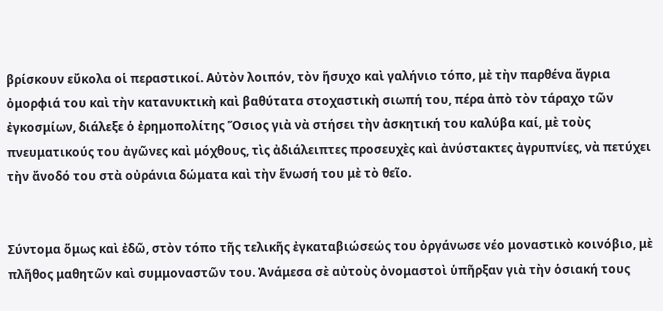βρίσκουν εὔκολα οἱ περαστικοί. Αὐτὸν λοιπόν, τὸν ἥσυχο καὶ γαλήνιο τόπο, μὲ τὴν παρθένα ἄγρια ὀμορφιά του καὶ τὴν κατανυκτικὴ καὶ βαθύτατα στοχαστικὴ σιωπή του, πέρα ἀπὸ τὸν τάραχο τῶν ἐγκοσμίων, διάλεξε ὁ ἐρημοπολίτης Ὅσιος γιὰ νὰ στήσει τὴν ἀσκητική του καλύβα καί, μὲ τοὺς πνευματικούς του ἀγῶνες καὶ μόχθους, τὶς ἀδιάλειπτες προσευχὲς καὶ ἀνύστακτες ἀγρυπνίες, νὰ πετύχει τὴν ἄνοδό του στὰ οὐράνια δώματα καὶ τὴν ἕνωσή του μὲ τὸ θεῖο.


Σύντομα ὅμως καὶ ἐδῶ, στὸν τόπο τῆς τελικῆς ἐγκαταβιώσεώς του ὀργάνωσε νέο μοναστικὸ κοινόβιο, μὲ πλῆθος μαθητῶν καὶ συμμοναστῶν του. Ἀνάμεσα σὲ αὐτοὺς ὀνομαστοὶ ὑπῆρξαν γιὰ τὴν ὁσιακή τους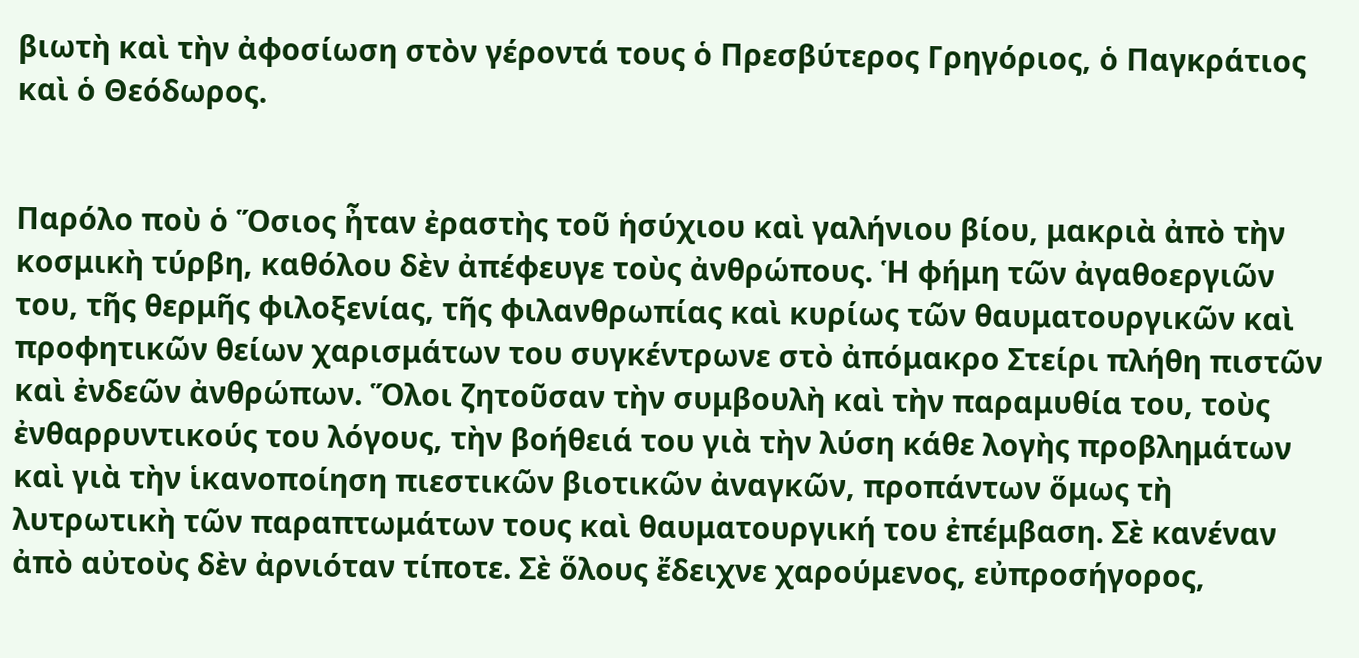βιωτὴ καὶ τὴν ἀφοσίωση στὸν γέροντά τους ὁ Πρεσβύτερος Γρηγόριος, ὁ Παγκράτιος καὶ ὁ Θεόδωρος.


Παρόλο ποὺ ὁ Ὅσιος ἦταν ἐραστὴς τοῦ ἡσύχιου καὶ γαλήνιου βίου, μακριὰ ἀπὸ τὴν κοσμικὴ τύρβη, καθόλου δὲν ἀπέφευγε τοὺς ἀνθρώπους. Ἡ φήμη τῶν ἀγαθοεργιῶν του, τῆς θερμῆς φιλοξενίας, τῆς φιλανθρωπίας καὶ κυρίως τῶν θαυματουργικῶν καὶ προφητικῶν θείων χαρισμάτων του συγκέντρωνε στὸ ἀπόμακρο Στείρι πλήθη πιστῶν καὶ ἐνδεῶν ἀνθρώπων. Ὅλοι ζητοῦσαν τὴν συμβουλὴ καὶ τὴν παραμυθία του, τοὺς ἐνθαρρυντικούς του λόγους, τὴν βοήθειά του γιὰ τὴν λύση κάθε λογὴς προβλημάτων καὶ γιὰ τὴν ἱκανοποίηση πιεστικῶν βιοτικῶν ἀναγκῶν, προπάντων ὅμως τὴ λυτρωτικὴ τῶν παραπτωμάτων τους καὶ θαυματουργική του ἐπέμβαση. Σὲ κανέναν ἀπὸ αὐτοὺς δὲν ἀρνιόταν τίποτε. Σὲ ὅλους ἔδειχνε χαρούμενος, εὐπροσήγορος,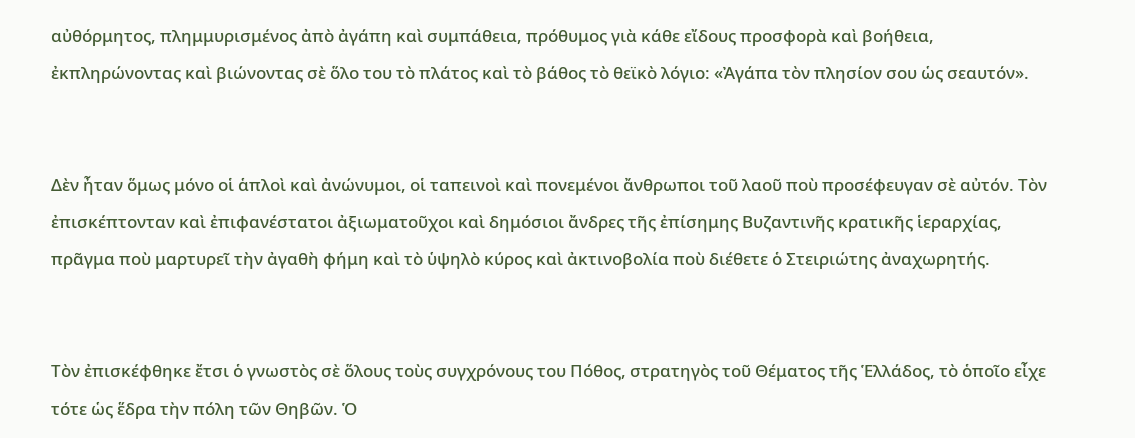αὐθόρμητος, πλημμυρισμένος ἀπὸ ἀγάπη καὶ συμπάθεια, πρόθυμος γιὰ κάθε εἴδους προσφορὰ καὶ βοήθεια, ἐκπληρώνοντας καὶ βιώνοντας σὲ ὅλο του τὸ πλάτος καὶ τὸ βάθος τὸ θεϊκὸ λόγιο: «Ἀγάπα τὸν πλησίον σου ὡς σεαυτόν».


Δὲν ἦταν ὅμως μόνο οἱ ἁπλοὶ καὶ ἀνώνυμοι, οἱ ταπεινοὶ καὶ πονεμένοι ἄνθρωποι τοῦ λαοῦ ποὺ προσέφευγαν σὲ αὐτόν. Τὸν ἐπισκέπτονταν καὶ ἐπιφανέστατοι ἀξιωματοῦχοι καὶ δημόσιοι ἄνδρες τῆς ἐπίσημης Βυζαντινῆς κρατικῆς ἱεραρχίας, πρᾶγμα ποὺ μαρτυρεῖ τὴν ἀγαθὴ φήμη καὶ τὸ ὑψηλὸ κύρος καὶ ἀκτινοβολία ποὺ διέθετε ὁ Στειριώτης ἀναχωρητής.


Τὸν ἐπισκέφθηκε ἔτσι ὁ γνωστὸς σὲ ὅλους τοὺς συγχρόνους του Πόθος, στρατηγὸς τοῦ Θέματος τῆς Ἑλλάδος, τὸ ὁποῖο εἶχε τότε ὡς ἕδρα τὴν πόλη τῶν Θηβῶν. Ὁ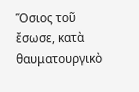Ὅσιος τοῦ ἔσωσε, κατὰ θαυματουργικὸ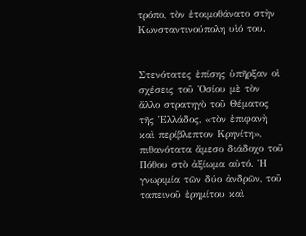τρόπο, τὸν ἑτοιμοθάνατο στὴν Κωνσταντινούπολη υἱό του.


Στενότατες ἐπίσης ὑπῆρξαν οἱ σχέσεις τοῦ Ὁσίου μὲ τὸν ἄλλο στρατηγὸ τοῦ Θέματος τῆς Ἑλλάδος, «τὸν ἐπιφανὴ καὶ περίβλεπτον Κρηνίτη», πιθανότατα ἄμεσο διάδοχο τοῦ Πόθου στὸ ἀξίωμα αὐτό. Ἡ γνωριμία τῶν δύο ἀνδρῶν, τοῦ ταπεινοῦ ἐρημίτου καὶ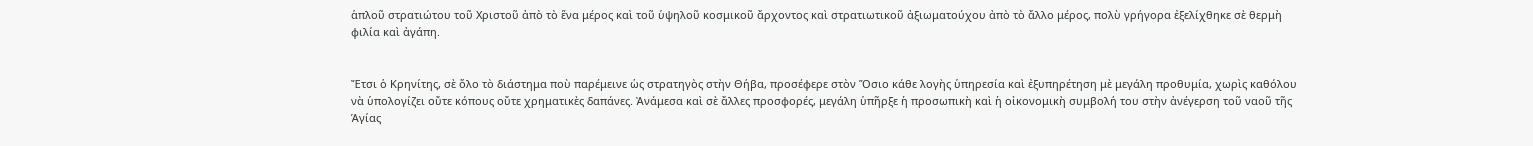ἁπλοῦ στρατιώτου τοῦ Χριστοῦ ἀπὸ τὸ ἕνα μέρος καὶ τοῦ ὑψηλοῦ κοσμικοῦ ἄρχοντος καὶ στρατιωτικοῦ ἀξιωματούχου ἀπὸ τὸ ἄλλο μέρος, πολὺ γρήγορα ἐξελίχθηκε σὲ θερμὴ φιλία καὶ ἀγάπη.


Ἔτσι ὁ Κρηνίτης, σὲ ὅλο τὸ διάστημα ποὺ παρέμεινε ὡς στρατηγὸς στὴν Θήβα, προσέφερε στὸν Ὅσιο κάθε λογὴς ὑπηρεσία καὶ ἐξυπηρέτηση μὲ μεγάλη προθυμία, χωρὶς καθόλου νὰ ὑπολογίζει οὔτε κόπους οὔτε χρηματικὲς δαπάνες. Ἀνάμεσα καὶ σὲ ἄλλες προσφορές, μεγάλη ὑπῆρξε ἡ προσωπικὴ καὶ ἡ οἰκονομικὴ συμβολή του στὴν ἀνέγερση τοῦ ναοῦ τῆς Ἁγίας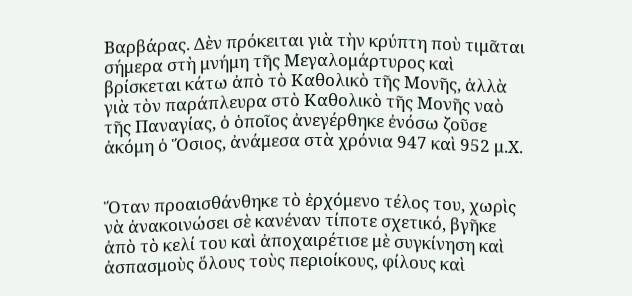Βαρβάρας. Δὲν πρόκειται γιὰ τὴν κρύπτη ποὺ τιμᾶται σήμερα στὴ μνήμη τῆς Μεγαλομάρτυρος καὶ βρίσκεται κάτω ἀπὸ τὸ Καθολικὸ τῆς Μονῆς, ἀλλὰ γιὰ τὸν παράπλευρα στὸ Καθολικὸ τῆς Μονῆς ναὸ τῆς Παναγίας, ὁ ὁποῖος ἀνεγέρθηκε ἐνόσω ζοῦσε ἀκόμη ὁ Ὅσιος, ἀνάμεσα στὰ χρόνια 947 καὶ 952 μ.Χ.


Ὅταν προαισθάνθηκε τὸ ἐρχόμενο τέλος του, χωρὶς νὰ ἀνακοινώσει σὲ κανέναν τίποτε σχετικό, βγῆκε ἀπὸ τὸ κελί του καὶ ἀποχαιρέτισε μὲ συγκίνηση καὶ ἀσπασμοὺς ὅλους τοὺς περιοίκους, φίλους καὶ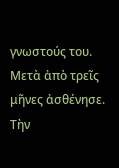γνωστούς του. Μετὰ ἀπὸ τρεῖς μῆνες ἀσθένησε. Τὴν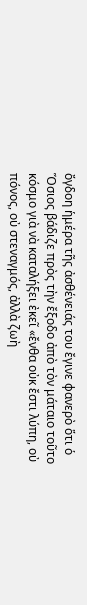ὄγδοη ἡμέρα τῆς ἀσθένειάς του ἔγινε φανερὸ ὅτι ὁ Ὅσιος βάδιζε πρὸς τὴν ἔξοδο ἀπὸ τὸν μάταιο τοῦτο κόσμο γιὰ νὰ καταλήξει ἐκεῖ «ἔνθα οὐκ ἔστι λύπη, οὐ πόνος, οὐ στεναγμός, ἀλλὰ ζωὴ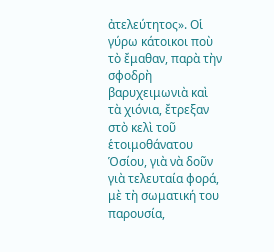ἀτελεύτητος». Οἱ γύρω κάτοικοι ποὺ τὸ ἔμαθαν, παρὰ τὴν σφοδρὴ βαρυχειμωνιὰ καὶ τὰ χιόνια, ἔτρεξαν στὸ κελὶ τοῦ ἑτοιμοθάνατου Ὁσίου, γιὰ νὰ δοῦν γιὰ τελευταία φορά, μὲ τὴ σωματική του παρουσία,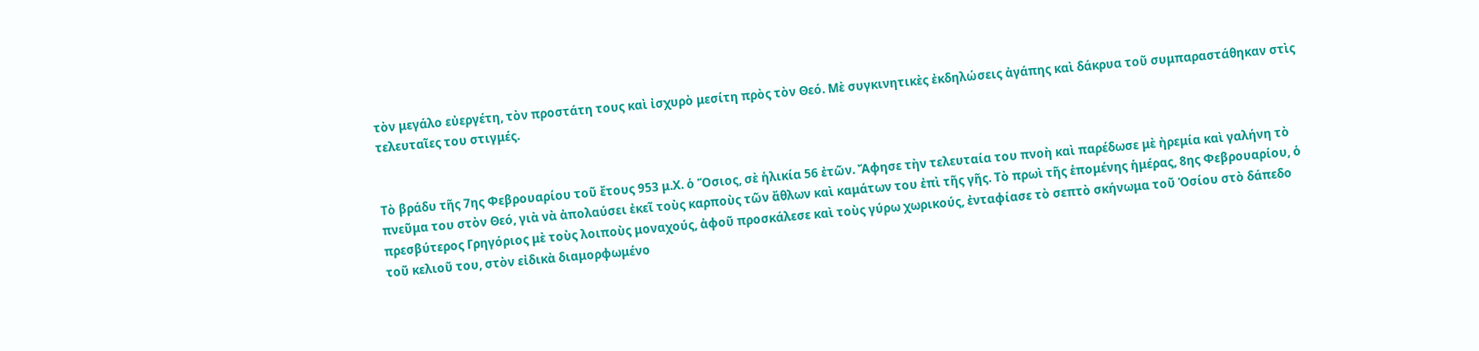τὸν μεγάλο εὐεργέτη, τὸν προστάτη τους καὶ ἰσχυρὸ μεσίτη πρὸς τὸν Θεό. Μὲ συγκινητικὲς ἐκδηλώσεις ἀγάπης καὶ δάκρυα τοῦ συμπαραστάθηκαν στὶς τελευταῖες του στιγμές.


Τὸ βράδυ τῆς 7ης Φεβρουαρίου τοῦ ἔτους 953 μ.Χ. ὁ Ὅσιος, σὲ ἡλικία 56 ἐτῶν. Ἄφησε τὴν τελευταία του πνοὴ καὶ παρέδωσε μὲ ἠρεμία καὶ γαλήνη τὸ πνεῦμα του στὸν Θεό, γιὰ νὰ ἀπολαύσει ἐκεῖ τοὺς καρποὺς τῶν ἄθλων καὶ καμάτων του ἐπὶ τῆς γῆς. Τὸ πρωὶ τῆς ἑπομένης ἡμέρας, 8ης Φεβρουαρίου, ὁ πρεσβύτερος Γρηγόριος μὲ τοὺς λοιποὺς μοναχούς, ἀφοῦ προσκάλεσε καὶ τοὺς γύρω χωρικούς, ἐνταφίασε τὸ σεπτὸ σκήνωμα τοῦ Ὁσίου στὸ δάπεδο τοῦ κελιοῦ του, στὸν εἰδικὰ διαμορφωμένο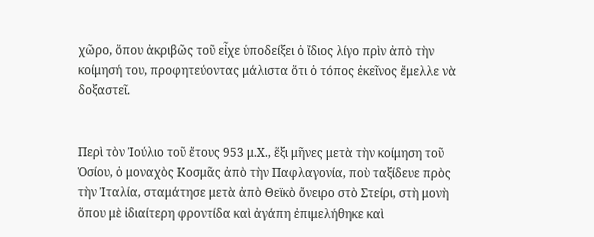χῶρο, ὅπου ἀκριβῶς τοῦ εἶχε ὑποδείξει ὁ ἴδιος λίγο πρὶν ἀπὸ τὴν κοίμησή του, προφητεύοντας μάλιστα ὅτι ὁ τόπος ἐκεῖνος ἔμελλε νὰ δοξαστεῖ.


Περὶ τὸν Ἰούλιο τοῦ ἔτους 953 μ.Χ., ἕξι μῆνες μετὰ τὴν κοίμηση τοῦ Ὁσίου, ὁ μοναχὸς Κοσμᾶς ἀπὸ τὴν Παφλαγονία, ποὺ ταξίδευε πρὸς τὴν Ἰταλία, σταμάτησε μετὰ ἀπὸ Θεϊκὸ ὄνειρο στὸ Στείρι, στὴ μονὴ ὅπου μὲ ἰδιαίτερη φροντίδα καὶ ἀγάπη ἐπιμελήθηκε καὶ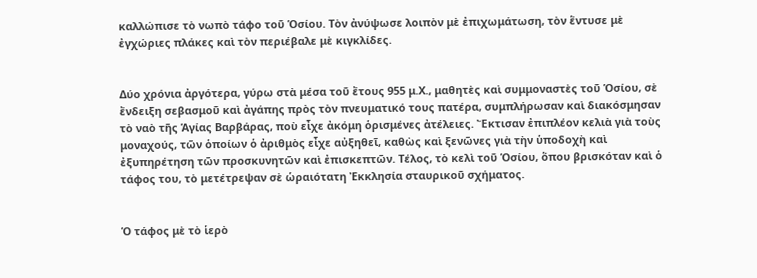καλλώπισε τὸ νωπὸ τάφο τοῦ Ὁσίου. Τὸν ἀνύψωσε λοιπὸν μὲ ἐπιχωμάτωση, τὸν ἕντυσε μὲ ἐγχώριες πλάκες καὶ τὸν περιέβαλε μὲ κιγκλίδες.


Δύο χρόνια ἀργότερα, γύρω στὰ μέσα τοῦ ἔτους 955 μ.Χ., μαθητὲς καὶ συμμοναστὲς τοῦ Ὁσίου, σὲ ἔνδειξη σεβασμοῦ καὶ ἀγάπης πρὸς τὸν πνευματικό τους πατέρα, συμπλήρωσαν καὶ διακόσμησαν τὸ ναὸ τῆς Ἁγίας Βαρβάρας, ποὺ εἶχε ἀκόμη ὁρισμένες ἀτέλειες. Ἔκτισαν ἐπιπλέον κελιὰ γιὰ τοὺς μοναχούς, τῶν ὁποίων ὁ ἀριθμὸς εἶχε αὐξηθεῖ, καθὼς καὶ ξενῶνες γιὰ τὴν ὑποδοχὴ καὶ ἐξυπηρέτηση τῶν προσκυνητῶν καὶ ἐπισκεπτῶν. Τέλος, τὸ κελὶ τοῦ Ὁσίου, ὅπου βρισκόταν καὶ ὁ τάφος του, τὸ μετέτρεψαν σὲ ὡραιότατη Ἐκκλησία σταυρικοῦ σχήματος.


Ὁ τάφος μὲ τὸ ἱερὸ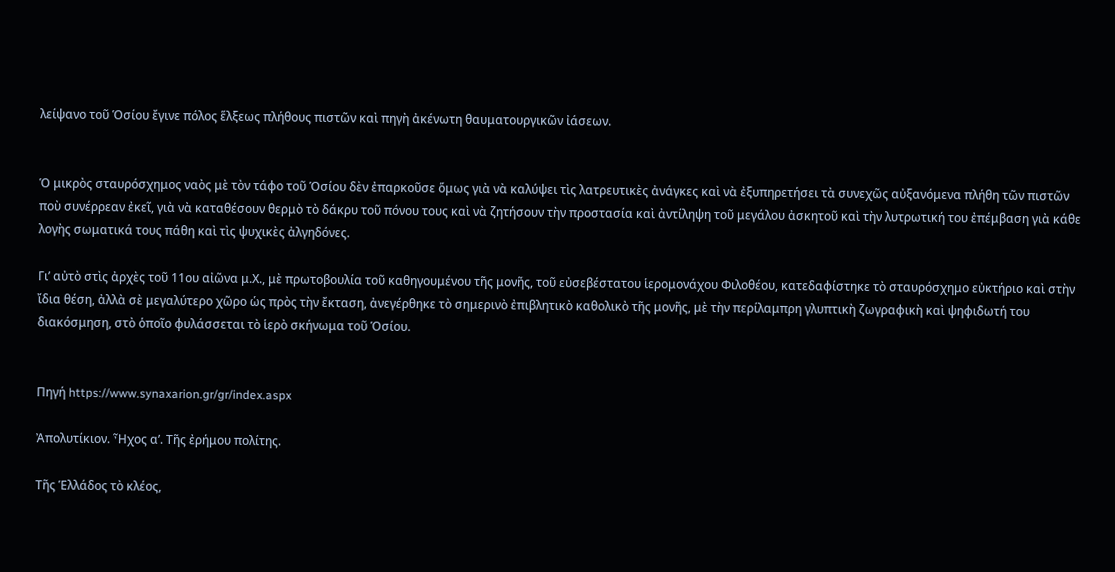λείψανο τοῦ Ὁσίου ἔγινε πόλος ἕλξεως πλήθους πιστῶν καὶ πηγὴ ἀκένωτη θαυματουργικῶν ἰάσεων.


Ὁ μικρὸς σταυρόσχημος ναὸς μὲ τὸν τάφο τοῦ Ὁσίου δὲν ἐπαρκοῦσε ὅμως γιὰ νὰ καλύψει τὶς λατρευτικὲς ἀνάγκες καὶ νὰ ἐξυπηρετήσει τὰ συνεχῶς αὐξανόμενα πλήθη τῶν πιστῶν ποὺ συνέρρεαν ἐκεῖ, γιὰ νὰ καταθέσουν θερμὸ τὸ δάκρυ τοῦ πόνου τους καὶ νὰ ζητήσουν τὴν προστασία καὶ ἀντίληψη τοῦ μεγάλου ἀσκητοῦ καὶ τὴν λυτρωτική του ἐπέμβαση γιὰ κάθε λογὴς σωματικά τους πάθη καὶ τὶς ψυχικὲς ἀλγηδόνες.

Γι’ αὐτὸ στὶς ἀρχὲς τοῦ 11ου αἰῶνα μ.Χ., μὲ πρωτοβουλία τοῦ καθηγουμένου τῆς μονῆς, τοῦ εὐσεβέστατου ἱερομονάχου Φιλοθέου, κατεδαφίστηκε τὸ σταυρόσχημο εὐκτήριο καὶ στὴν ἴδια θέση, ἀλλὰ σὲ μεγαλύτερο χῶρο ὡς πρὸς τὴν ἔκταση, ἀνεγέρθηκε τὸ σημερινὸ ἐπιβλητικὸ καθολικὸ τῆς μονῆς, μὲ τὴν περίλαμπρη γλυπτικὴ ζωγραφικὴ καὶ ψηφιδωτή του διακόσμηση, στὸ ὁποῖο φυλάσσεται τὸ ἱερὸ σκήνωμα τοῦ Ὁσίου.


Πηγή https://www.synaxarion.gr/gr/index.aspx

Ἀπολυτίκιον. Ἦχος α’. Τῆς ἐρήμου πολίτης.

Τῆς Ἑλλάδος τὸ κλέος,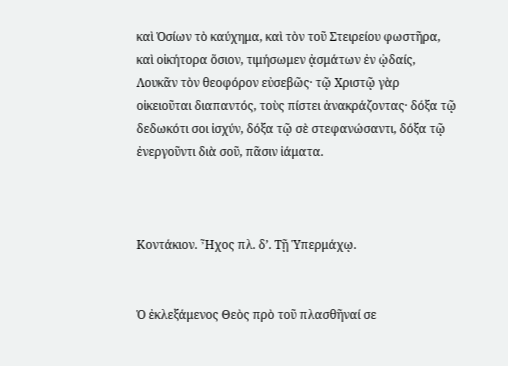καὶ Ὁσίων τὸ καύχημα, καὶ τὸν τοῦ Στειρείου φωστῆρα, καὶ οἰκήτορα ὅσιον, τιμήσωμεν ᾀσμάτων ἐν ᾠδαίς, Λουκᾶν τὸν θεοφόρον εὐσεβῶς· τῷ Χριστῷ γὰρ οἰκειοῦται διαπαντός, τοὺς πίστει ἀνακράζοντας· δόξα τῷ δεδωκότι σοι ἰσχύν, δόξα τῷ σὲ στεφανώσαντι, δόξα τῷ ἐνεργοῦντι διὰ σοῦ, πᾶσιν ἰάματα.



Κοντάκιον. Ἦχος πλ. δ’. Τῇ Ὑπερμάχῳ.


Ὁ ἐκλεξάμενος Θεὸς πρὸ τοῦ πλασθῆναί σε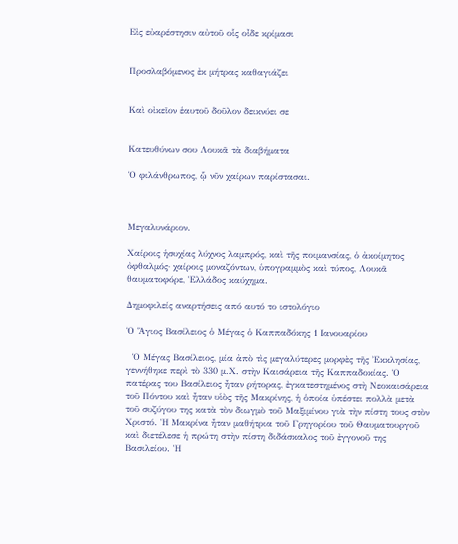Εἰς εὐαρέστησιν αὐτοῦ οἷς οἶδε κρίμασι


Προσλαβόμενος ἐκ μήτρας καθαγιάζει


Καὶ οἰκεῖον ἑαυτοῦ δοῦλον δεικνύει σε


Κατευθύνων σου Λουκᾶ τὰ διαβήματα

Ὁ φιλάνθρωπος, ᾧ νῦν χαίρων παρίστασαι.



Μεγαλυνάριον.

Χαίροις ἡσυχίας λύχνος λαμπρός, καὶ τῆς ποιμανσίας, ὁ ἀκοίμητος ὀφθαλμός· χαίροις μοναζόντων, ὑπογραμμὸς καὶ τύπος, Λουκᾶ θαυματοφόρε, Ἑλλάδος καύχημα.

Δημοφιλείς αναρτήσεις από αυτό το ιστολόγιο

Ὁ Ἅγιος Βασίλειος ὁ Μέγας ὁ Καππαδόκης 1 Ιανουαρίου

  Ὁ Μέγας Βασίλειος, μία ἀπὸ τὶς μεγαλύτερες μορφὲς τῆς Ἐκκλησίας, γεννήθηκε περὶ τὸ 330 μ.Χ. στὴν Καισάρεια τῆς Καππαδοκίας. Ὁ πατέρας του Βασίλειος ἦταν ρήτορας, ἐγκατεστημένος στὴ Νεοκαισάρεια τοῦ Πόντου καὶ ἦταν υἱὸς τῆς Μακρίνης, ἡ ὁποία ὑπέστει πολλὰ μετὰ τοῦ συζύγου της κατὰ τὸν διωγμὸ τοῦ Μαξιμίνου γιὰ τὴν πίστη τους στὸν Χριστό. Ἡ Μακρίνα ἦταν μαθήτρια τοῦ Γρηγορίου τοῦ Θαυματουργοῦ καὶ διετέλεσε ἡ πρώτη στὴν πίστη διδάσκαλος τοῦ ἐγγονοῦ της Βασιλείου. Ἡ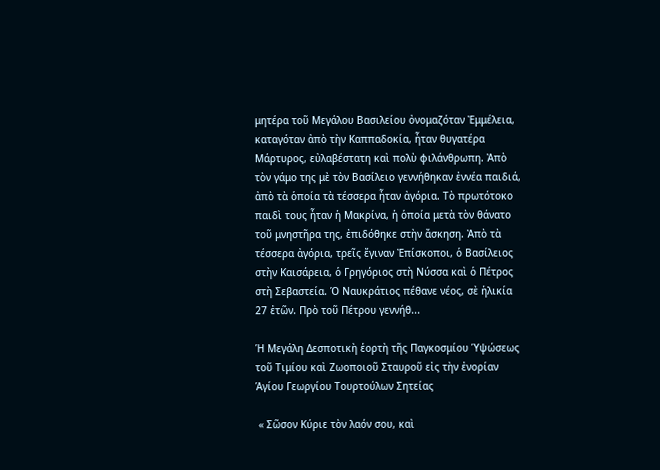μητέρα τοῦ Μεγάλου Βασιλείου ὀνομαζόταν Ἐμμέλεια, καταγόταν ἀπὸ τὴν Καππαδοκία, ἦταν θυγατέρα Μάρτυρος, εὐλαβέστατη καὶ πολὺ φιλάνθρωπη. Ἀπὸ τὸν γάμο της μὲ τὸν Βασίλειο γεννήθηκαν ἐννέα παιδιά, ἀπὸ τὰ ὁποία τὰ τέσσερα ἦταν ἀγόρια. Τὸ πρωτότοκο παιδὶ τους ἦταν ἡ Μακρίνα, ἡ ὁποία μετὰ τὸν θάνατο τοῦ μνηστῆρα της, ἐπιδόθηκε στὴν ἄσκηση. Ἀπὸ τὰ τέσσερα ἀγόρια, τρεῖς ἔγιναν Ἐπίσκοποι, ὁ Βασίλειος στὴν Καισάρεια, ὁ Γρηγόριος στὴ Νύσσα καὶ ὁ Πέτρος στὴ Σεβαστεία. Ὁ Ναυκράτιος πέθανε νέος, σὲ ἡλικία 27 ἐτῶν. Πρὸ τοῦ Πέτρου γεννήθ...

Ἡ Μεγάλη Δεσποτικὴ ἑορτὴ τῆς Παγκοσμίου Ὑψώσεως τοῦ Τιμίου καὶ Ζωοποιοῦ Σταυροῦ εἰς τὴν ἐνορίαν Ἁγίου Γεωργίου Τουρτούλων Σητείας

 « Σῶσον Κύριε τὸν λαόν σου, καὶ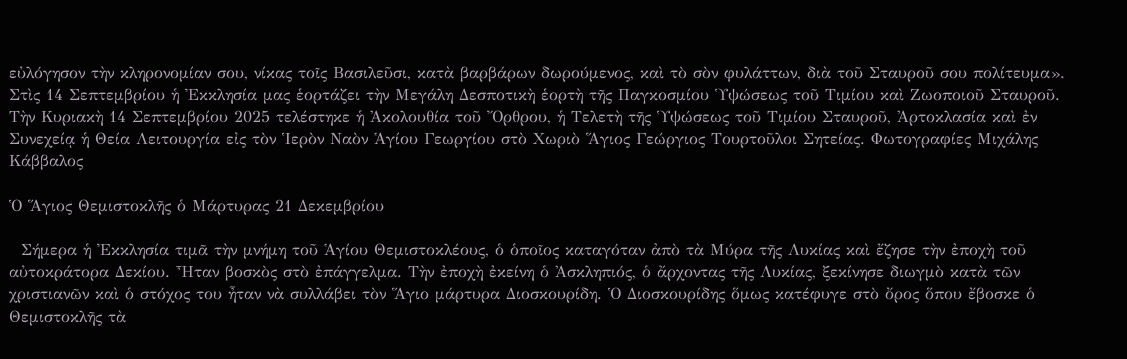εὐλόγησον τὴν κληρονομίαν σου, νίκας τοῖς Βασιλεῦσι, κατὰ βαρβάρων δωρούμενος, καὶ τὸ σὸν φυλάττων, διὰ τοῦ Σταυροῦ σου πολίτευμα». Στὶς 14 Σεπτεμβρίου ἡ Ἐκκλησία μας ἑορτάζει τὴν Μεγάλη Δεσποτικὴ ἑορτὴ τῆς Παγκοσμίου Ὑψώσεως τοῦ Τιμίου καὶ Ζωοποιοῦ Σταυροῦ. Τὴν Κυριακὴ 14 Σεπτεμβρίου 2025 τελέστηκε ἡ Ἀκολουθία τοῦ Ὄρθρου, ἡ Τελετὴ τῆς Ὑψώσεως τοῦ Τιμίου Σταυροῦ, Ἀρτοκλασία καὶ ἐν Συνεχείᾳ ἡ Θεία Λειτουργία εἰς τὸν Ἱερὸν Ναὸν Ἁγίου Γεωργίου στὸ Χωριὸ Ἅγιος Γεώργιος Τουρτοῦλοι Σητείας. Φωτογραφίες Μιχάλης Κάββαλος

Ὁ Ἅγιος Θεμιστοκλῆς ὁ Μάρτυρας 21 Δεκεμβρίου

  Σήμερα ἡ Ἐκκλησία τιμᾶ τὴν μνήμη τοῦ Ἁγίου Θεμιστοκλέους, ὁ ὁποῖος καταγόταν ἀπὸ τὰ Μύρα τῆς Λυκίας καὶ ἔζησε τὴν ἐποχὴ τοῦ αὐτοκράτορα Δεκίου. Ἦταν βοσκὸς στὸ ἐπάγγελμα. Τὴν ἐποχὴ ἐκείνη ὁ Ἀσκληπιός, ὁ ἄρχοντας τῆς Λυκίας, ξεκίνησε διωγμὸ κατὰ τῶν χριστιανῶν καὶ ὁ στόχος του ἦταν νὰ συλλάβει τὸν Ἅγιο μάρτυρα Διοσκουρίδη. Ὁ Διοσκουρίδης ὅμως κατέφυγε στὸ ὄρος ὅπου ἔβοσκε ὁ Θεμιστοκλῆς τὰ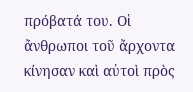πρόβατά του. Οἱ ἄνθρωποι τοῦ ἄρχοντα κίνησαν καὶ αὐτοὶ πρὸς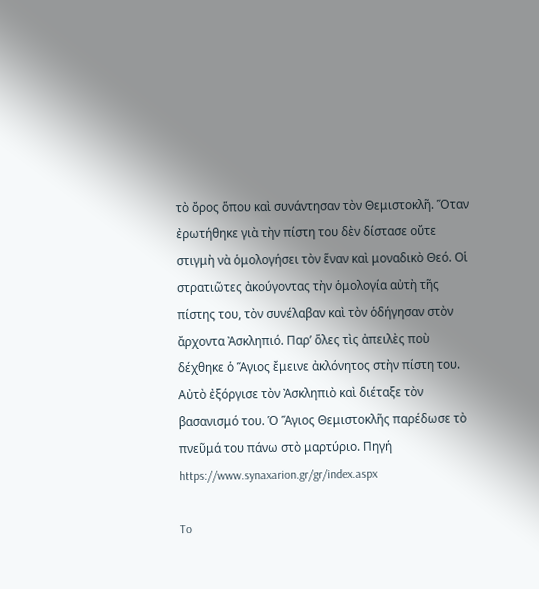τὸ ὄρος ὅπου καὶ συνάντησαν τὸν Θεμιστοκλῆ. Ὅταν ἐρωτήθηκε γιὰ τὴν πίστη του δὲν δίστασε οὔτε στιγμὴ νὰ ὁμολογήσει τὸν ἕναν καὶ μοναδικὸ Θεό. Οἱ στρατιῶτες ἀκούγοντας τὴν ὁμολογία αὐτὴ τῆς πίστης του, τὸν συνέλαβαν καὶ τὸν ὁδήγησαν στὸν ἄρχοντα Ἀσκληπιό. Παρ’ ὅλες τὶς ἀπειλὲς ποὺ δέχθηκε ὁ Ἅγιος ἔμεινε ἀκλόνητος στὴν πίστη του. Αὐτὸ ἐξόργισε τὸν Ἀσκληπιὸ καὶ διέταξε τὸν βασανισμό του. Ὁ Ἅγιος Θεμιστοκλῆς παρέδωσε τὸ πνεῦμά του πάνω στὸ μαρτύριο. Πηγή  https://www.synaxarion.gr/gr/index.aspx

To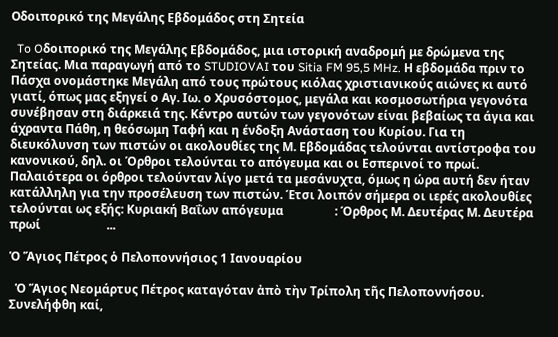Oδοιπορικό της Μεγάλης Εβδομάδος στη Σητεία

  To Oδοιπορικό της Μεγάλης Εβδομάδος, μια ιστορική αναδρομή με δρώμενα της Σητείας. Μια παραγωγή από το STUDIOVAI του Sitia FM 95,5 MHz. Η εβδομάδα πριν το Πάσχα ονομάστηκε Μεγάλη από τους πρώτους κιόλας χριστιανικούς αιώνες κι αυτό γιατί, όπως μας εξηγεί ο Αγ. Ιω. ο Χρυσόστομος, μεγάλα και κοσμοσωτήρια γεγονότα συνέβησαν στη διάρκειά της. Κέντρο αυτών των γεγονότων είναι βεβαίως τα άγια και άχραντα Πάθη, η θεόσωμη Ταφή και η ένδοξη Ανάσταση του Κυρίου. Για τη διευκόλυνση των πιστών οι ακολουθίες της Μ. Εβδομάδας τελούνται αντίστροφα του κανονικού, δηλ. οι Όρθροι τελούνται το απόγευμα και οι Εσπερινοί το πρωί. Παλαιότερα οι όρθροι τελούνταν λίγο μετά τα μεσάνυχτα, όμως η ώρα αυτή δεν ήταν κατάλληλη για την προσέλευση των πιστών. Έτσι λοιπόν σήμερα οι ιερές ακολουθίες τελούνται ως εξής: Κυριακή Βαΐων απόγευμα                 : Όρθρος Μ. Δευτέρας Μ. Δευτέρα πρωί                      ...

Ὁ Ἅγιος Πέτρος ὁ Πελοποννήσιος 1 Ιανουαρίου

  Ὁ Ἅγιος Νεομάρτυς Πέτρος καταγόταν ἀπὸ τὴν Τρίπολη τῆς Πελοποννήσου. Συνελήφθη καί,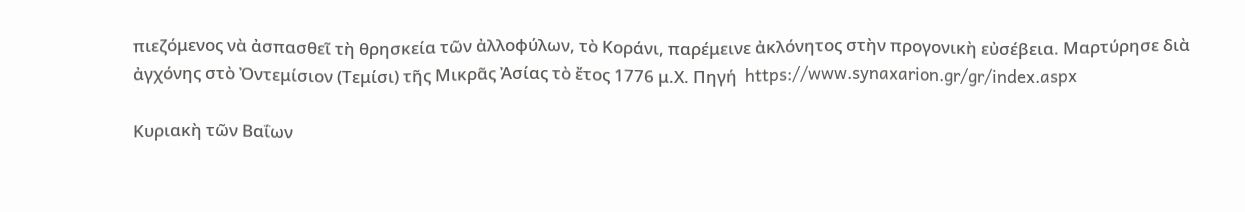πιεζόμενος νὰ ἀσπασθεῖ τὴ θρησκεία τῶν ἀλλοφύλων, τὸ Κοράνι, παρέμεινε ἀκλόνητος στὴν προγονικὴ εὐσέβεια. Μαρτύρησε διὰ ἀγχόνης στὸ Ὀντεμίσιον (Τεμίσι) τῆς Μικρᾶς Ἀσίας τὸ ἔτος 1776 μ.Χ. Πηγή  https://www.synaxarion.gr/gr/index.aspx

Κυριακὴ τῶν Βαΐων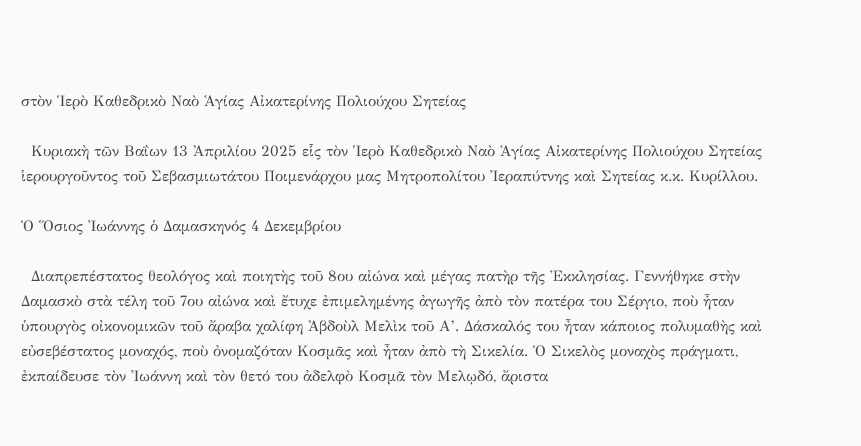στὸν Ἱερὸ Καθεδρικὸ Ναὸ Ἁγίας Αἰκατερίνης Πολιούχου Σητείας

  Κυριακὴ τῶν Βαΐων 13 Ἀπριλίου 2025 εἷς τὸν Ἱερὸ Καθεδρικὸ Ναὸ Ἁγίας Αἰκατερίνης Πολιούχου Σητείας ἱερουργοῦντος τοῦ Σεβασμιωτάτου Ποιμενάρχου μας Μητροπολίτου Ἰεραπύτνης καὶ Σητείας κ.κ. Κυρίλλου.

Ὁ Ὅσιος Ἰωάννης ὁ Δαμασκηνός 4 Δεκεμβρίου

  Διαπρεπέστατος θεολόγος καὶ ποιητὴς τοῦ 8ου αἰώνα καὶ μέγας πατὴρ τῆς Ἐκκλησίας. Γεννήθηκε στὴν Δαμασκὸ στὰ τέλη τοῦ 7ου αἰώνα καὶ ἔτυχε ἐπιμελημένης ἀγωγῆς ἀπὸ τὸν πατέρα του Σέργιο, ποὺ ἦταν ὑπουργὸς οἰκονομικῶν τοῦ ἄραβα χαλίφη Ἀβδοὺλ Μελὶκ τοῦ Α’. Δάσκαλός του ἦταν κάποιος πολυμαθὴς καὶ εὐσεβέστατος μοναχός, ποὺ ὀνομαζόταν Κοσμᾶς καὶ ἦταν ἀπὸ τὴ Σικελία. Ὁ Σικελὸς μοναχὸς πράγματι, ἐκπαίδευσε τὸν Ἰωάννη καὶ τὸν θετό του ἀδελφὸ Κοσμᾶ τὸν Μελῳδό, ἄριστα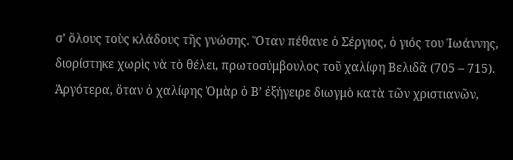σ’ ὅλους τοὺς κλάδους τῆς γνώσης. Ὅταν πέθανε ὁ Σέργιος, ὁ γιός του Ἰωάννης, διορίστηκε χωρὶς νὰ τὸ θέλει, πρωτοσύμβουλος τοῦ χαλίφη Βελιδᾶ (705 – 715). Ἀργότερα, ὅταν ὁ χαλίφης Ὀμὰρ ὁ Β’ ἐξήγειρε διωγμὸ κατὰ τῶν χριστιανῶν,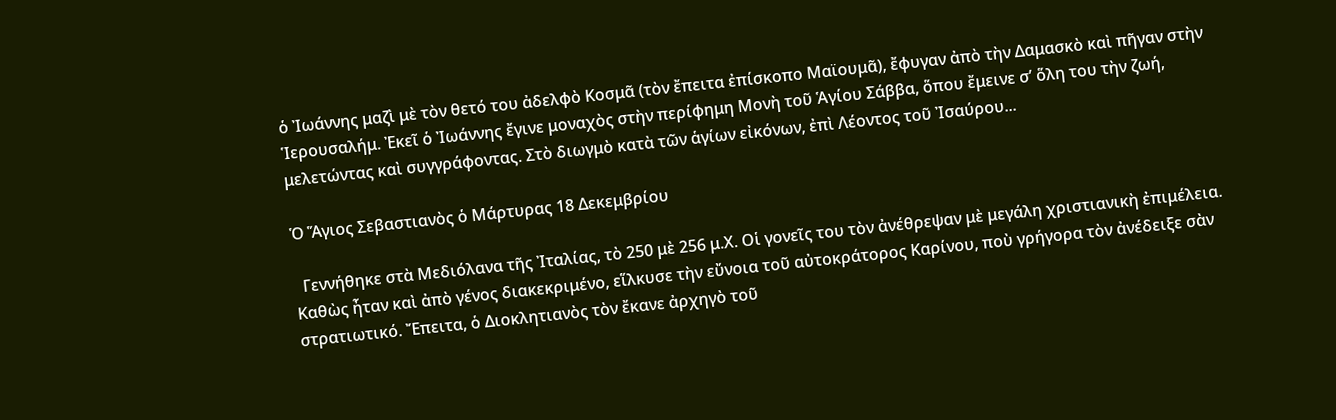ὁ Ἰωάννης μαζὶ μὲ τὸν θετό του ἀδελφὸ Κοσμᾶ (τὸν ἔπειτα ἐπίσκοπο Μαϊουμᾶ), ἔφυγαν ἀπὸ τὴν Δαμασκὸ καὶ πῆγαν στὴν Ἱερουσαλήμ. Ἐκεῖ ὁ Ἰωάννης ἔγινε μοναχὸς στὴν περίφημη Μονὴ τοῦ Ἁγίου Σάββα, ὅπου ἔμεινε σ’ ὅλη του τὴν ζωή, μελετώντας καὶ συγγράφοντας. Στὸ διωγμὸ κατὰ τῶν ἁγίων εἰκόνων, ἐπὶ Λέοντος τοῦ Ἰσαύρου...

Ὁ Ἅγιος Σεβαστιανὸς ὁ Μάρτυρας 18 Δεκεμβρίου

  Γεννήθηκε στὰ Μεδιόλανα τῆς Ἰταλίας, τὸ 250 μὲ 256 μ.Χ. Οἱ γονεῖς του τὸν ἀνέθρεψαν μὲ μεγάλη χριστιανικὴ ἐπιμέλεια. Καθὼς ἦταν καὶ ἀπὸ γένος διακεκριμένο, εἵλκυσε τὴν εὔνοια τοῦ αὐτοκράτορος Καρίνου, ποὺ γρήγορα τὸν ἀνέδειξε σὰν στρατιωτικό. Ἔπειτα, ὁ Διοκλητιανὸς τὸν ἔκανε ἀρχηγὸ τοῦ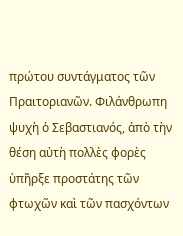πρώτου συντάγματος τῶν Πραιτοριανῶν. Φιλάνθρωπη ψυχὴ ὁ Σεβαστιανός, ἀπὸ τὴν θέση αὐτὴ πολλὲς φορὲς ὑπῆρξε προστάτης τῶν φτωχῶν καὶ τῶν πασχόντων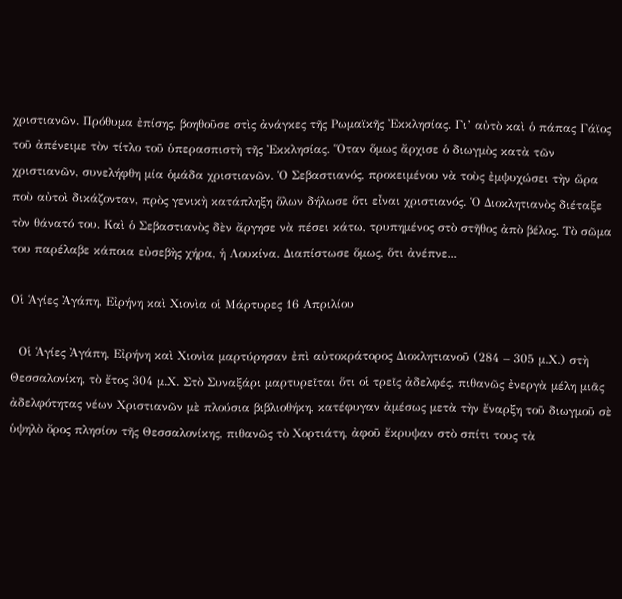χριστιανῶν. Πρόθυμα ἐπίσης, βοηθοῦσε στὶς ἀνάγκες τῆς Ρωμαϊκῆς Ἐκκλησίας. Γι’ αὐτὸ καὶ ὁ πάπας Γάϊος τοῦ ἀπένειμε τὸν τίτλο τοῦ ὑπερασπιστὴ τῆς Ἐκκλησίας. Ὅταν ὅμως ἄρχισε ὁ διωγμὸς κατὰ τῶν χριστιανῶν, συνελήφθη μία ὁμάδα χριστιανῶν. Ὁ Σεβαστιανός, προκειμένου νὰ τοὺς ἐμψυχώσει τὴν ὥρα ποὺ αὐτοὶ δικάζονταν, πρὸς γενικὴ κατάπληξη ὅλων δήλωσε ὅτι εἶναι χριστιανός. Ὁ Διοκλητιανὸς διέταξε τὸν θάνατό του. Καὶ ὁ Σεβαστιανὸς δὲν ἄργησε νὰ πέσει κάτω, τρυπημένος στὸ στῆθος ἀπὸ βέλος. Τὸ σῶμα του παρέλαβε κάποια εὐσεβὴς χήρα, ἡ Λουκίνα. Διαπίστωσε ὅμως, ὅτι ἀνέπνε...

Οἱ Ἁγίες Ἀγάπη, Εἰρήνη καὶ Χιονὶα οἱ Μάρτυρες 16 Απριλίου

  Οἱ Ἁγίες Ἀγάπη, Εἰρήνη καὶ Χιονὶα μαρτύρησαν ἐπὶ αὐτοκράτορος Διοκλητιανοῦ (284 – 305 μ.Χ.) στὴ Θεσσαλονίκη, τὸ ἔτος 304 μ.Χ. Στὸ Συναξάρι μαρτυρεῖται ὅτι οἱ τρεῖς ἀδελφές, πιθανῶς ἐνεργὰ μέλη μιᾶς ἀδελφότητας νέων Χριστιανῶν μὲ πλούσια βιβλιοθήκη, κατέφυγαν ἀμέσως μετὰ τὴν ἔναρξη τοῦ διωγμοῦ σὲ ὑψηλὸ ὄρος πλησίον τῆς Θεσσαλονίκης, πιθανῶς τὸ Χορτιάτη, ἀφοῦ ἔκρυψαν στὸ σπίτι τους τὰ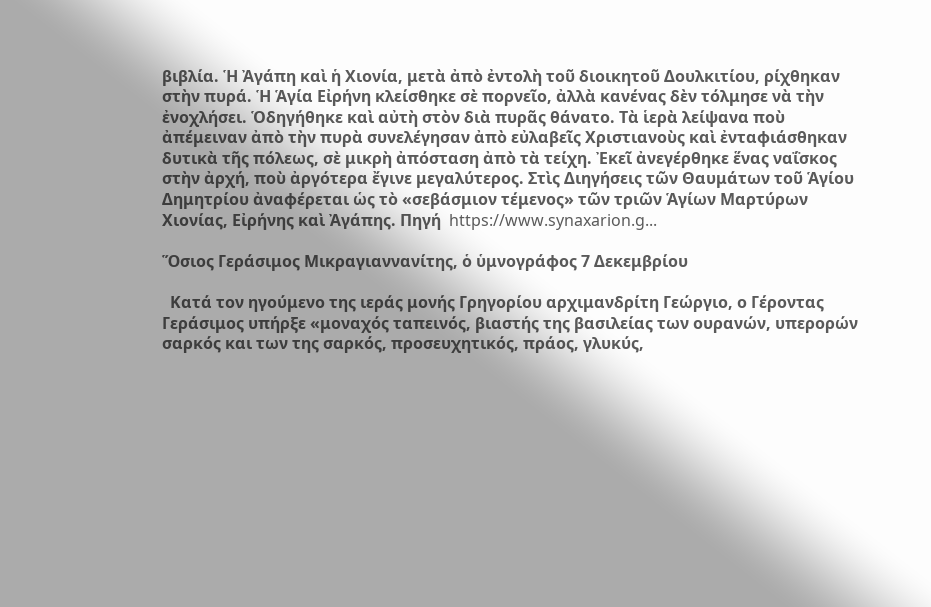βιβλία. Ἡ Ἀγάπη καὶ ἡ Χιονία, μετὰ ἀπὸ ἐντολὴ τοῦ διοικητοῦ Δουλκιτίου, ρίχθηκαν στὴν πυρά. Ἡ Ἁγία Εἰρήνη κλείσθηκε σὲ πορνεῖο, ἀλλὰ κανένας δὲν τόλμησε νὰ τὴν ἐνοχλήσει. Ὁδηγήθηκε καὶ αὐτὴ στὸν διὰ πυρᾶς θάνατο. Τὰ ἱερὰ λείψανα ποὺ ἀπέμειναν ἀπὸ τὴν πυρὰ συνελέγησαν ἀπὸ εὐλαβεῖς Χριστιανοὺς καὶ ἐνταφιάσθηκαν δυτικὰ τῆς πόλεως, σὲ μικρὴ ἀπόσταση ἀπὸ τὰ τείχη. Ἐκεῖ ἀνεγέρθηκε ἕνας ναΐσκος στὴν ἀρχή, ποὺ ἀργότερα ἔγινε μεγαλύτερος. Στὶς Διηγήσεις τῶν Θαυμάτων τοῦ Ἁγίου Δημητρίου ἀναφέρεται ὡς τὸ «σεβάσμιον τέμενος» τῶν τριῶν Ἁγίων Μαρτύρων Χιονίας, Εἰρήνης καὶ Ἀγάπης. Πηγή  https://www.synaxarion.g...

Ὅσιος Γεράσιμος Μικραγιαννανίτης, ὁ ὑμνογράφος 7 Δεκεμβρίου

  Κατά τον ηγούμενο της ιεράς μονής Γρηγορίου αρχιμανδρίτη Γεώργιο, ο Γέροντας Γεράσιμος υπήρξε «μοναχός ταπεινός, βιαστής της βασιλείας των ουρανών, υπερορών σαρκός και των της σαρκός, προσευχητικός, πράος, γλυκύς,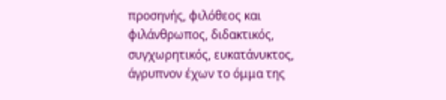προσηνής, φιλόθεος και φιλάνθρωπος, διδακτικός, συγχωρητικός, ευκατάνυκτος, άγρυπνον έχων το όμμα της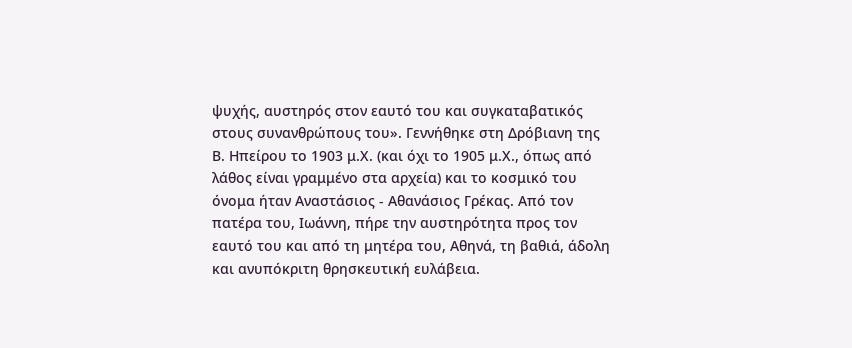ψυχής, αυστηρός στον εαυτό του και συγκαταβατικός στους συνανθρώπους του». Γεννήθηκε στη Δρόβιανη της Β. Ηπείρου το 1903 μ.Χ. (και όχι το 1905 μ.Χ., όπως από λάθος είναι γραμμένο στα αρχεία) και το κοσμικό του όνομα ήταν Αναστάσιος - Αθανάσιος Γρέκας. Από τον πατέρα του, Ιωάννη, πήρε την αυστηρότητα προς τον εαυτό του και από τη μητέρα του, Αθηνά, τη βαθιά, άδολη και ανυπόκριτη θρησκευτική ευλάβεια.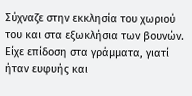Σύχναζε στην εκκλησία του χωριού του και στα εξωκλήσια των βουνών. Είχε επίδοση στα γράμματα, γιατί ήταν ευφυής και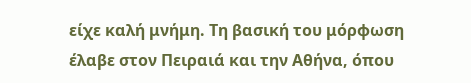είχε καλή μνήμη. Τη βασική του μόρφωση έλαβε στον Πειραιά και την Αθήνα, όπου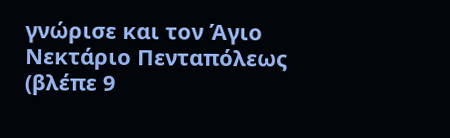γνώρισε και τον Άγιο Νεκτάριο Πενταπόλεως (βλέπε 9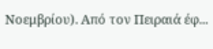Νοεμβρίου). Από τον Πειραιά έφ...